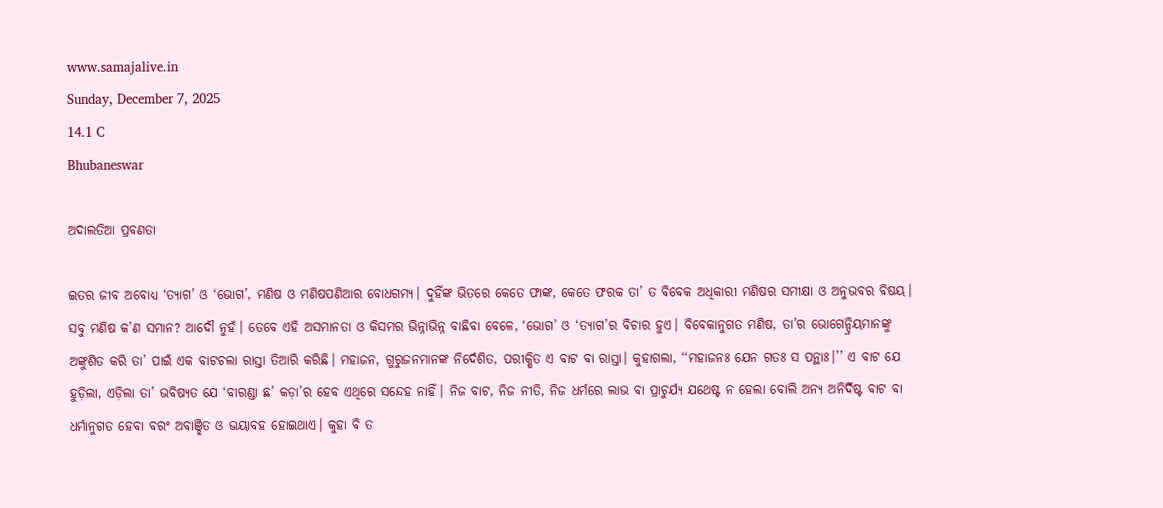www.samajalive.in
Sunday, December 7, 2025
14.1 C
Bhubaneswar

ଅଦାଲତିଆ ପ୍ରବଣତା

ଇତର ଜୀବ ଅବୋଧ୍ୟ ‘ତ୍ୟାଗ’ ଓ ‘ଭୋଗ’, ମଣିଷ ଓ ମଣିଷପଣିଆର ବୋଧଗମ୍ୟ। ଦୁହିଁଙ୍କ ଭିତରେ କେତେ ଫାଙ୍କ, କେତେ ଫରକ ତା’ ତ ବିବେକ ଅଧିକାରୀ ମଣିଷର ସମୀକ୍ଷା ଓ ଅନୁଭବର ବିଷୟ। ସବୁ ମଣିଷ କ’ଣ ସମାନ? ଆଦୌ ନୁହଁ। ତେବେ ଏହି ଅସମାନତା ଓ କିସମର ଭିନ୍ନାଭିନ୍ନ ବାଛିବା ବେଳେ, ‘ଭୋଗ’ ଓ ‘ତ୍ୟାଗ’ର ବିଚାର ହୁଏ। ବିବେକାନୁଗତ ମଣିଷ, ତା’ର ଭୋଗେନ୍ଦ୍ରିୟମାନଙ୍କୁ ଅଙ୍କୁଶିତ କରି ତା’ ପାଇଁ ଏକ ବାଟଚଲା ରାସ୍ତା ତିଆରି କରିଛି। ମହାଜନ, ଗୁରୁଜନମାନଙ୍କ ନିର୍ଦେଶିତ, ପରୀକ୍ଷିତ ଏ ବାଟ ବା ରାସ୍ତା। କୁହାଗଲା, ‘‘ମହାଜନଃ ଯେନ ଗତଃ ସ ପନ୍ଥାଃ।’’ ଏ ବାଟ ଯେ ହୁଡ଼ିଲା, ଏଡ଼ିଲା ତା’ ଭବିଷ୍ୟତ ଯେ ‘ବାରଣ୍ଡା ଛ’ କଡ଼ା’ର ହେବ ଏଥିରେ ସନ୍ଦେହ ନାହିଁ। ନିଜ ବାଟ, ନିଜ ନୀତି, ନିଜ ଧର୍ମରେ ଲାଭ ବା ପ୍ରାଚୁର୍ଯ୍ୟ ଯଥେଷ୍ଟ ନ ହେଲା ବୋଲି ଅନ୍ୟ ଅନିର୍ଦିଷ୍ଟ ବାଟ ବା ଧର୍ମାନୁଗତ ହେବା ବରଂ ଅବାଞ୍ଛିତ ଓ ଭୟାବହ ହୋଇଥାଏ। କୁହା ବି ତ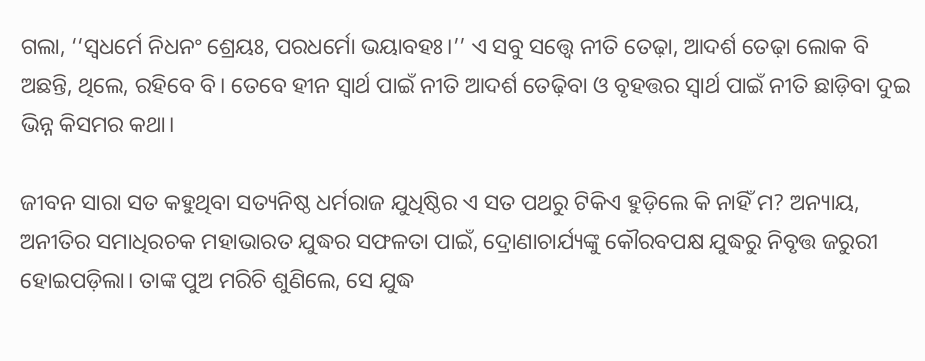ଗଲା, ‘‘ସ୍ବଧର୍ମେ ନିଧନଂ ଶ୍ରେୟଃ, ପରଧର୍ମୋ ଭୟାବହଃ।’’ ଏ ସବୁ ସତ୍ତ୍ବେ ନୀତି ତେଢ଼ା, ଆଦର୍ଶ ତେଢ଼ା ଲୋକ ବି ଅଛନ୍ତି, ଥିଲେ, ରହିବେ ବି। ତେବେ ହୀନ ସ୍ବାର୍ଥ ପାଇଁ ନୀତି ଆଦର୍ଶ ତେଢ଼ିବା ଓ ବୃହତ୍ତର ସ୍ବାର୍ଥ ପାଇଁ ନୀତି ଛାଡ଼ିବା ଦୁଇ ଭିନ୍ନ କିସମର କଥା।

ଜୀବନ ସାରା ସତ କହୁଥିବା ସତ୍ୟନିଷ୍ଠ ଧର୍ମରାଜ ଯୁଧିଷ୍ଠିର ଏ ସତ ପଥରୁ ଟିକିଏ ହୁଡ଼ିଲେ କି ନାହିଁ ମ? ଅନ୍ୟାୟ, ଅନୀତିର ସମାଧିରଚକ ମହାଭାରତ ଯୁଦ୍ଧର ସଫଳତା ପାଇଁ, ଦ୍ରୋଣାଚାର୍ଯ୍ୟଙ୍କୁ କୌରବପକ୍ଷ ଯୁଦ୍ଧରୁ ନିବୃତ୍ତ ଜରୁରୀ ହୋଇପଡ଼ିଲା। ତାଙ୍କ ପୁଅ ମରିଚି ଶୁଣିଲେ, ସେ ଯୁଦ୍ଧ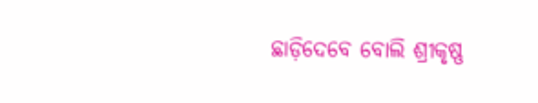ଛାଡ଼ିଦେବେ ବୋଲି ଶ୍ରୀକୃଷ୍ଣ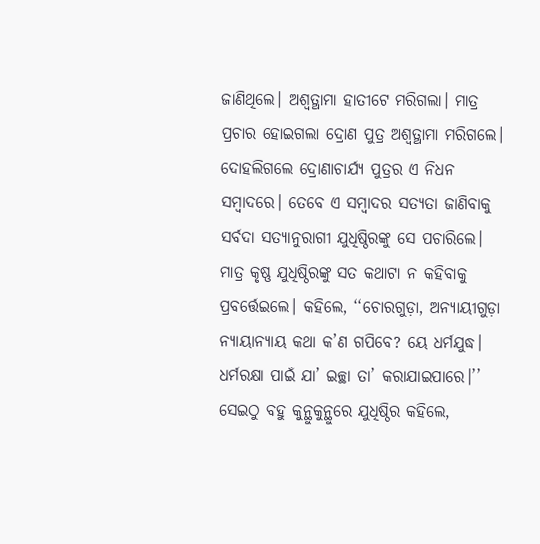ଜାଣିଥିଲେ। ଅଶ୍ବତ୍ଥାମା ହାତୀଟେ ମରିଗଲା। ମାତ୍ର ପ୍ରଚାର ହୋଇଗଲା ଦ୍ରୋଣ ପୁତ୍ର ଅଶ୍ବତ୍ଥାମା ମରିଗଲେ। ଦୋହଲିଗଲେ ଦ୍ରୋଣାଚାର୍ଯ୍ୟ ପୁତ୍ରର ଏ ନିଧନ ସମ୍ବାଦରେ। ତେବେ ଏ ସମ୍ବାଦର ସତ୍ୟତା ଜାଣିବାକୁ ସର୍ବଦା ସତ୍ୟାନୁରାଗୀ ଯୁଧିଷ୍ଠିରଙ୍କୁ ସେ ପଚାରିଲେ। ମାତ୍ର କୃଷ୍ଣ ଯୁଧିଷ୍ଠିରଙ୍କୁ ସତ କଥାଟା ନ କହିବାକୁ ପ୍ରବର୍ତ୍ତେଇଲେ। କହିଲେ, ‘‘ଚୋରଗୁଡ଼ା, ଅନ୍ୟାୟୀଗୁଡ଼ା ନ୍ୟାୟାନ୍ୟାୟ କଥା କ’ଣ ଗପିବେ? ୟେ ଧର୍ମଯୁଦ୍ଧ। ଧର୍ମରକ୍ଷା ପାଇଁ ଯା’ ଇଚ୍ଛା ତା’ କରାଯାଇପାରେ।’’ ସେଇଠୁ ବହୁ କୁନ୍ଥୁକୁନ୍ଥୁରେ ଯୁଧିଷ୍ଠିର କହିଲେ,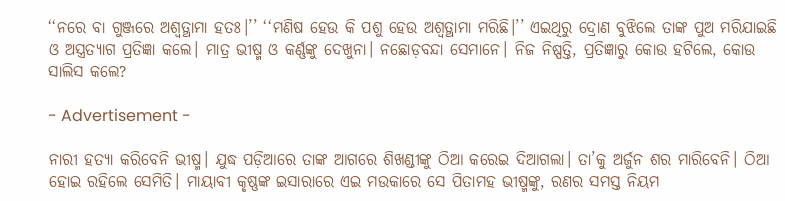‘‘ନରେ ବା ଗୁଞ୍ଜରେ ଅଶ୍ବତ୍ଥାମା ହତଃ।’’ ‘‘ମଣିଷ ହେଉ କି ପଶୁ ହେଉ ଅଶ୍ବତ୍ଥାମା ମରିଛି।’’ ଏଇଥିରୁ ଦ୍ରୋଣ ବୁଝିଲେ ତାଙ୍କ ପୁଅ ମରିଯାଇଛି ଓ ଅସ୍ତ୍ରତ୍ୟାଗ ପ୍ରତିଜ୍ଞା କଲେ। ମାତ୍ର ଭୀଷ୍ମ ଓ କର୍ଣ୍ଣଙ୍କୁ ଦେଖୁନା। ନଛୋଡ଼ବନ୍ଦା ସେମାନେ। ନିଜ ନିଷ୍ପତ୍ତି, ପ୍ରତିଜ୍ଞାରୁ କୋଉ ହଟିଲେ, କୋଉ ସାଲିସ କଲେ?

- Advertisement -

ନାରୀ ହତ୍ୟା କରିବେନି ଭୀଷ୍ମ। ଯୁଦ୍ଧ ପଡ଼ିଆରେ ତାଙ୍କ ଆଗରେ ଶିଖଣ୍ଡୀଙ୍କୁ ଠିଆ କରେଇ ଦିଆଗଲା। ତା’କୁ ଅର୍ଜୁନ ଶର ମାରିବେନି। ଠିଆ ହୋଇ ରହିଲେ ସେମିତି। ମାୟାବୀ କୃଷ୍ଣଙ୍କ ଇସାରାରେ ଏଇ ମଉକାରେ ସେ ପିତାମହ ଭୀଷ୍ମଙ୍କୁ, ରଣର ସମସ୍ତ ନିୟମ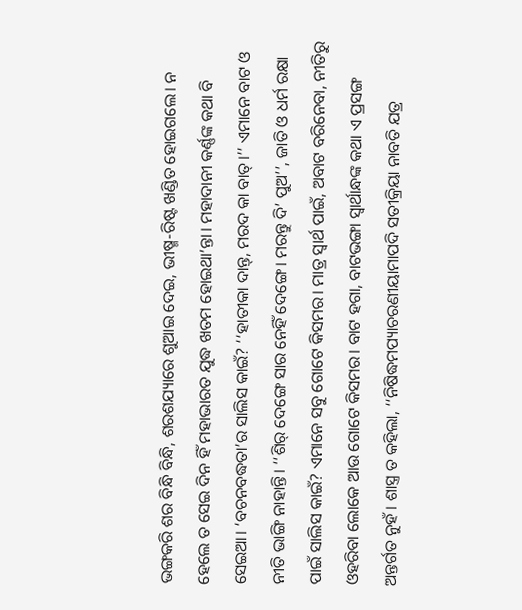ଭଙ୍ଗକରି ଶର ବିନ୍ଧି ବିନ୍ଧି, ଶରଶଯ୍ୟାରେ ଶୁଆଇ ଦେଇ, ଭୀଷ୍ମ-ରିଷ୍ଟ ଖଣ୍ଡିତ ହୋଇଗଲେ। ନ ହେଲେ ତ ସେଇ ଦିନ ହିଁ ମହାଭାରତ ଯୁଦ୍ଧ ଖତମ ହୋଇଥା’ନ୍ତା। ମହାଦାନୀ କର୍ଣ୍ଣଙ୍କ କଥା ବି ସେଇଆ। ‘ବଚନବଦ୍ଧତା’ର ସାଲିସ କାଇଁ? ‘‘ହାତୀକା ଦାନ୍ତ୍, ମରଦ କା ବାତ୍।’’ ଏମାନେ ବାଟ ଓ ନୀତି ଭାଙ୍ଗି ନାହାନ୍ତି। ‘‘ଶିର୍ ଦେଙ୍ଗେ ସାର ନେହିଁ ଦେଙ୍ଗେ। ମରନ୍ତୁ ଦି’ ପୁଅ’’, ଜାତି ଓ ଧର୍ମ ରକ୍ଷା ପାଇଁ ସାଲିସ କାଇଁ? ଏମାନେ ସବୁ ଗୋଟେ କିସମର। ମାତ୍ର ସ୍ବାର୍ଥ ପାଇଁ, ଅବାଟ ବରିନେବା, ନୀତିରୁ ଓହରିବା ଲୋକେ ଆଉ ଗୋଟେ କିସମର। ବାଟ ହଗା, ବାଟଭଙ୍ଗା ସ୍ବାର୍ଥାନ୍ଧଙ୍କ କଥା ଏ ପ୍ରସଙ୍ଗ ଅନ୍ତର୍ଗତ ନୁହଁ। ଶାସ୍ତ୍ର ତ କହିଲା, ‘‘ନିଷିଦ୍ଧମପ୍ୟାଚରଣୀୟାମାପଦି ସତୀକ୍ରିୟା ନାବତି ଯତ୍ର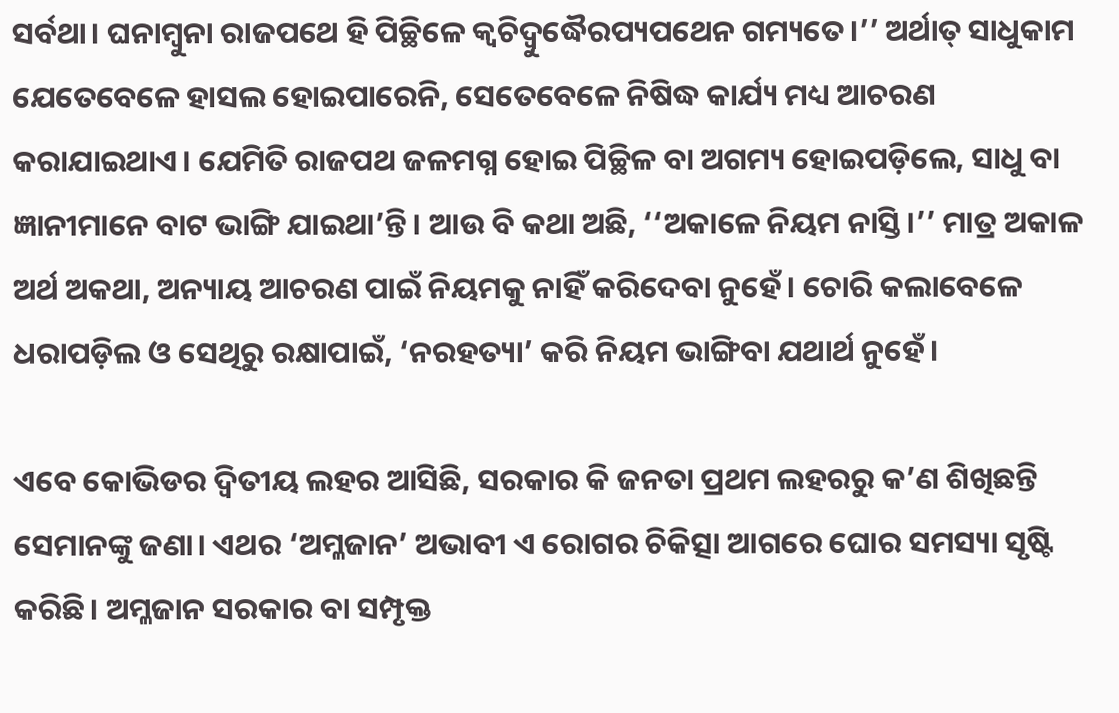ସର୍ବଥା। ଘନାମ୍ବୁନା ରାଜପଥେ ହି ପିଚ୍ଛିଳେ କ୍ବଚିଦ୍ବୁଦ୍ଧୈରପ୍ୟପଥେନ ଗମ୍ୟତେ।’’ ଅର୍ଥାତ୍ ସାଧୁକାମ ଯେତେବେଳେ ହାସଲ ହୋଇପାରେନି, ସେତେବେଳେ ନିଷିଦ୍ଧ କାର୍ଯ୍ୟ ମଧ୍ୟ ଆଚରଣ କରାଯାଇଥାଏ। ଯେମିତି ରାଜପଥ ଜଳମଗ୍ନ ହୋଇ ପିଚ୍ଛିଳ ବା ଅଗମ୍ୟ ହୋଇପଡ଼ିଲେ, ସାଧୁ ବା ଜ୍ଞାନୀମାନେ ବାଟ ଭାଙ୍ଗି ଯାଇଥା’ନ୍ତି। ଆଉ ବି କଥା ଅଛି, ‘‘ଅକାଳେ ନିୟମ ନାସ୍ତି।’’ ମାତ୍ର ଅକାଳ ଅର୍ଥ ଅକଥା, ଅନ୍ୟାୟ ଆଚରଣ ପାଇଁ ନିୟମକୁ ନାହିଁ କରିଦେବା ନୁହେଁ। ଚୋରି କଲାବେଳେ ଧରାପଡ଼ିଲ ଓ ସେଥିରୁ ରକ୍ଷାପାଇଁ, ‘ନରହତ୍ୟା’ କରି ନିୟମ ଭାଙ୍ଗିବା ଯଥାର୍ଥ ନୁହେଁ।

ଏବେ କୋଭିଡର ଦ୍ବିତୀୟ ଲହର ଆସିଛି, ସରକାର କି ଜନତା ପ୍ରଥମ ଲହରରୁ କ’ଣ ଶିଖିଛନ୍ତି ସେମାନଙ୍କୁ ଜଣା। ଏଥର ‘ଅମ୍ଳଜାନ’ ଅଭାବୀ ଏ ରୋଗର ଚିକିତ୍ସା ଆଗରେ ଘୋର ସମସ୍ୟା ସୃଷ୍ଟି କରିଛି। ଅମ୍ଳଜାନ ସରକାର ବା ସମ୍ପୃକ୍ତ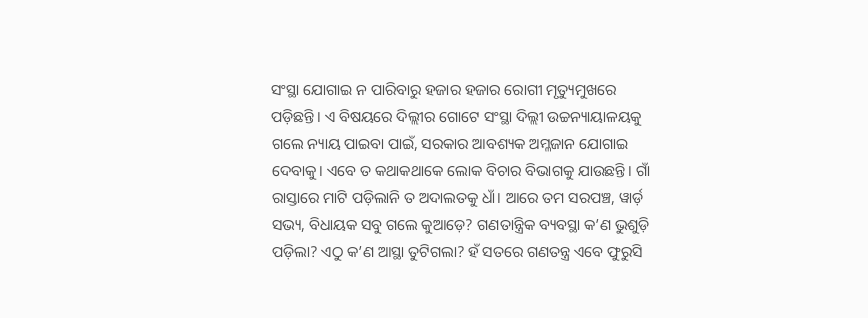ସଂସ୍ଥା ଯୋଗାଇ ନ ପାରିବାରୁ ହଜାର ହଜାର ରୋଗୀ ମୃତ୍ୟୁମୁଖରେ ପଡ଼ିଛନ୍ତି। ଏ ବିଷୟରେ ଦିଲ୍ଲୀର ଗୋଟେ ସଂସ୍ଥା ଦିଲ୍ଲୀ ଉଚ୍ଚନ୍ୟାୟାଳୟକୁ ଗଲେ ନ୍ୟାୟ ପାଇବା ପାଇଁ, ସରକାର ଆବଶ୍ୟକ ଅମ୍ଳଜାନ ଯୋଗାଇ ଦେବାକୁ। ଏବେ ତ କଥାକଥାକେ ଲୋକ ବିଚାର ବିଭାଗକୁ ଯାଉଛନ୍ତି। ଗାଁ ରାସ୍ତାରେ ମାଟି ପଡ଼ିଲାନି ତ ଅଦାଲତକୁ ଧାଁ। ଆରେ ତମ ସରପଞ୍ଚ, ୱାର୍ଡ଼ ସଭ୍ୟ, ବିଧାୟକ ସବୁ ଗଲେ କୁଆଡ଼େ? ଗଣତାନ୍ତ୍ରିକ ବ୍ୟବସ୍ଥା କ’ଣ ଭୁଶୁଡ଼ି ପଡ଼ିଲା? ଏଠୁ କ’ଣ ଆସ୍ଥା ତୁଟିଗଲା? ହଁ ସତରେ ଗଣତନ୍ତ୍ର ଏବେ ଫୁରୁସି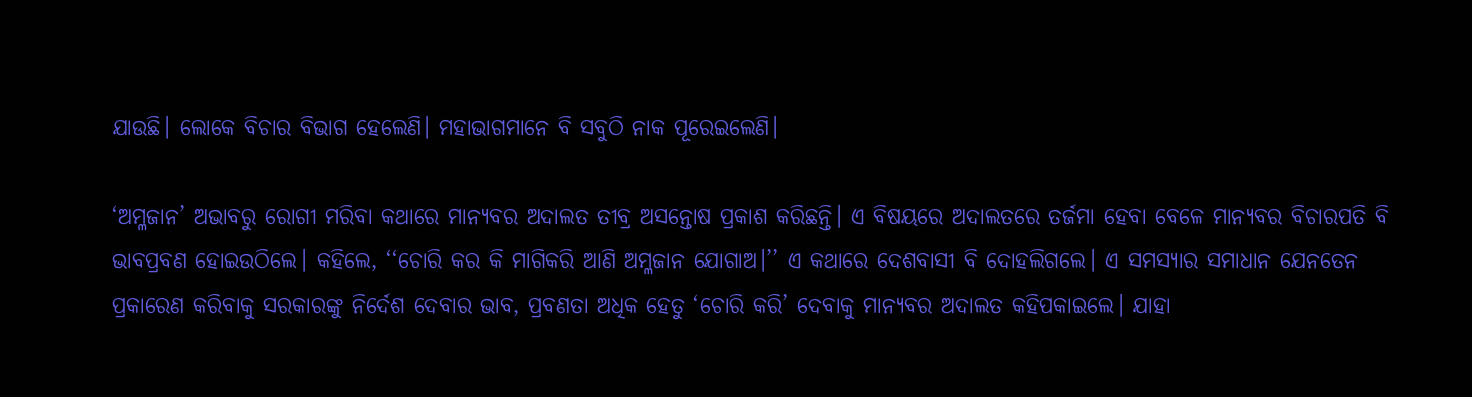ଯାଉଛି। ଲୋକେ ବିଚାର ବିଭାଗ ହେଲେଣି। ମହାଭାଗମାନେ ବି ସବୁଠି ନାକ ପୂରେଇଲେଣି।

‘ଅମ୍ଳଜାନ’ ଅଭାବରୁ ରୋଗୀ ମରିବା କଥାରେ ମାନ୍ୟବର ଅଦାଲତ ତୀବ୍ର ଅସନ୍ତୋଷ ପ୍ରକାଶ କରିଛନ୍ତି। ଏ ବିଷୟରେ ଅଦାଲତରେ ତର୍ଜମା ହେବା ବେଳେ ମାନ୍ୟବର ବିଚାରପତି ବି ଭାବପ୍ରବଣ ହୋଇଉଠିଲେ। କହିଲେ, ‘‘ଚୋରି କର କି ମାଗିକରି ଆଣି ଅମ୍ଳଜାନ ଯୋଗାଅ।’’ ଏ କଥାରେ ଦେଶବାସୀ ବି ଦୋହଲିଗଲେ। ଏ ସମସ୍ୟାର ସମାଧାନ ଯେନତେନ ପ୍ରକାରେଣ କରିବାକୁ ସରକାରଙ୍କୁ ନିର୍ଦେଶ ଦେବାର ଭାବ, ପ୍ରବଣତା ଅଧିକ ହେତୁ ‘ଚୋରି କରି’ ଦେବାକୁ ମାନ୍ୟବର ଅଦାଲତ କହିପକାଇଲେ। ଯାହା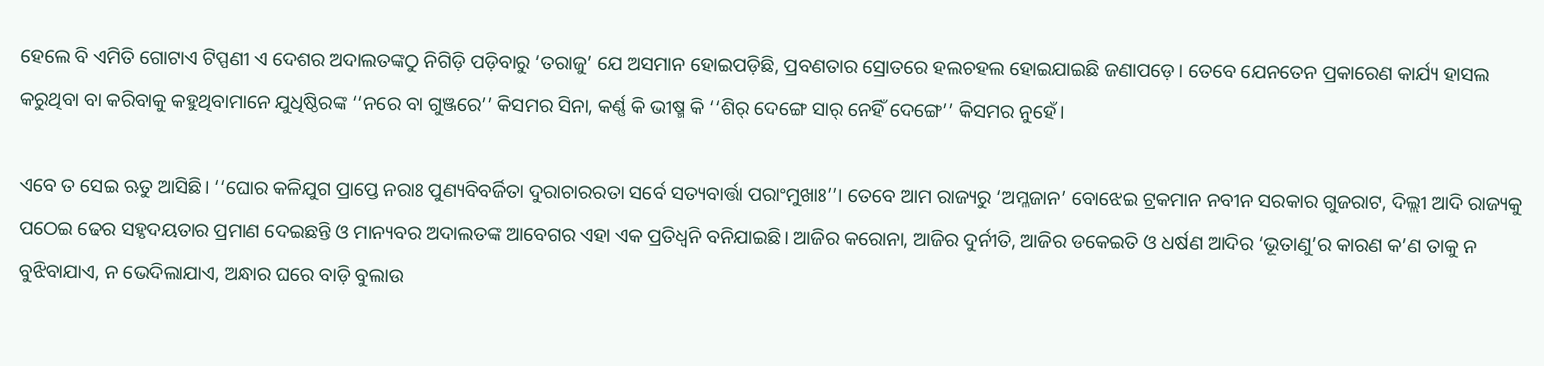ହେଲେ ବି ଏମିତି ଗୋଟାଏ ଟିପ୍ପଣୀ ଏ ଦେଶର ଅଦାଲତଙ୍କଠୁ ନିଗିଡ଼ି ପଡ଼ିବାରୁ ‘ତରାଜୁ’ ଯେ ଅସମାନ ହୋଇପଡ଼ିଛି, ପ୍ରବଣତାର ସ୍ରୋତରେ ହଲଚହଲ ହୋଇଯାଇଛି ଜଣାପଡ଼େ। ତେବେ ଯେନତେନ ପ୍ରକାରେଣ କାର୍ଯ୍ୟ ହାସଲ କରୁଥିବା ବା କରିବାକୁ କହୁଥିବାମାନେ ଯୁଧିଷ୍ଠିରଙ୍କ ‘‘ନରେ ବା ଗୁଞ୍ଜରେ’’ କିସମର ସିନା, କର୍ଣ୍ଣ କି ଭୀଷ୍ମ କି ‘‘ଶିର୍ ଦେଙ୍ଗେ ସାର୍ ନେହିଁ ଦେଙ୍ଗେ’’ କିସମର ନୁହେଁ।

ଏବେ ତ ସେଇ ଋତୁ ଆସିଛି। ‘‘ଘୋର କଳିଯୁଗ ପ୍ରାପ୍ତେ ନରାଃ ପୁଣ୍ୟବିବର୍ଜିତା ଦୁରାଚାରରତା ସର୍ବେ ସତ୍ୟବାର୍ତ୍ତା ପରାଂମୁଖାଃ’’। ତେବେ ଆମ ରାଜ୍ୟରୁ ‘ଅମ୍ଳଜାନ’ ବୋଝେଇ ଟ୍ରକମାନ ନବୀନ ସରକାର ଗୁଜରାଟ, ଦିଲ୍ଲୀ ଆଦି ରାଜ୍ୟକୁ ପଠେଇ ଢେର ସହୃଦୟତାର ପ୍ରମାଣ ଦେଇଛନ୍ତି ଓ ମାନ୍ୟବର ଅଦାଲତଙ୍କ ଆବେଗର ଏହା ଏକ ପ୍ରତିଧ୍ବନି ବନିଯାଇଛି। ଆଜିର କରୋନା, ଆଜିର ଦୁର୍ନୀତି, ଆଜିର ଡକେଇତି ଓ ଧର୍ଷଣ ଆଦିର ‘ଭୂତାଣୁ’ର କାରଣ କ’ଣ ତାକୁ ନ ବୁଝିବାଯାଏ, ନ ଭେଦିଲାଯାଏ, ଅନ୍ଧାର ଘରେ ବାଡ଼ି ବୁଲାଉ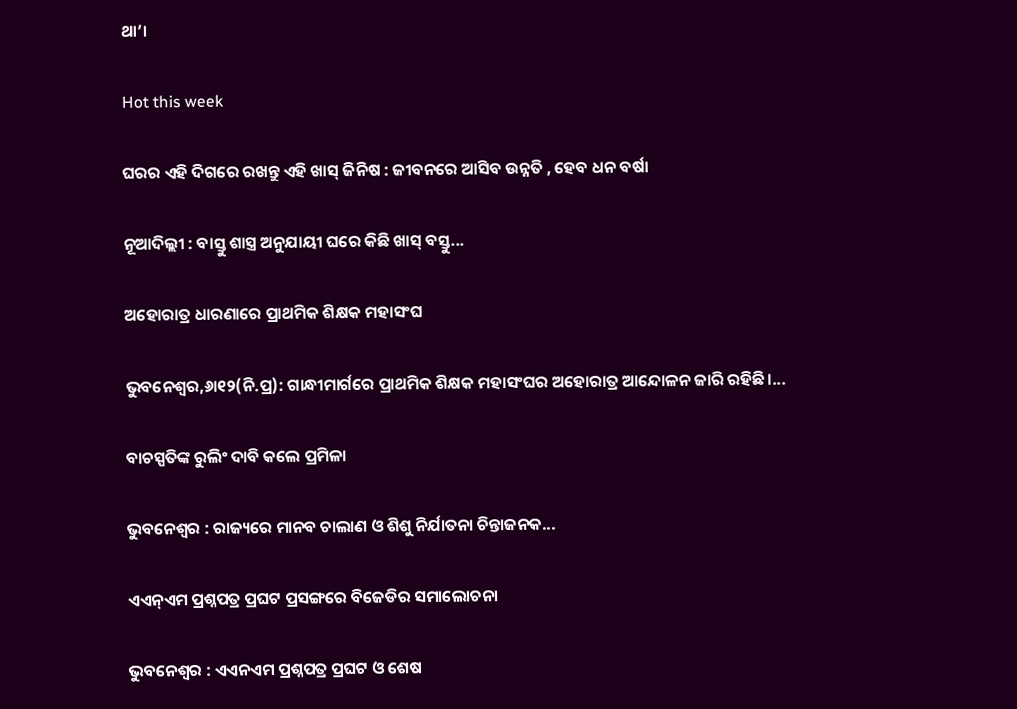ଥା’।

Hot this week

ଘରର ଏହି ଦିଗରେ ରଖନ୍ତୁ ଏହି ଖାସ୍‌ ଜିନିଷ : ଜୀବନରେ ଆସିବ ଉନ୍ନତି , ହେବ ଧନ ବର୍ଷା

ନୂଆଦିଲ୍ଲୀ : ବାସ୍ତୁ ଶାସ୍ତ୍ର ଅନୁଯାୟୀ ଘରେ କିଛି ଖାସ୍ ବସ୍ତୁ...

ଅହୋରାତ୍ର ଧାରଣାରେ ପ୍ରାଥମିକ ଶିକ୍ଷକ ମହାସଂଘ

ଭୁବନେଶ୍ୱର,୬ା୧୨(ନି.ପ୍ର): ଗାନ୍ଧୀମାର୍ଗରେ ପ୍ରାଥମିକ ଶିକ୍ଷକ ମହାସଂଘର ଅହୋରାତ୍ର ଆନ୍ଦୋଳନ ଜାରି ରହିଛି।...

ବାଚସ୍ପତିଙ୍କ ରୁଲିଂ ଦାବି କଲେ ପ୍ରମିଳା

ଭୁବନେଶ୍ୱର : ରାଜ୍ୟରେ ମାନବ ଚାଲାଣ ଓ ଶିଶୁ ନିର୍ଯାତନା ଚିନ୍ତାଜନକ...

ଏଏନ୍‌ଏମ ପ୍ରଶ୍ନପତ୍ର ପ୍ରଘଟ ପ୍ରସଙ୍ଗରେ ବିଜେଡିର ସମାଲୋଚନା

ଭୁବନେଶ୍ବର : ଏଏନଏମ ପ୍ରଶ୍ନପତ୍ର ପ୍ରଘଟ ଓ ଶେଷ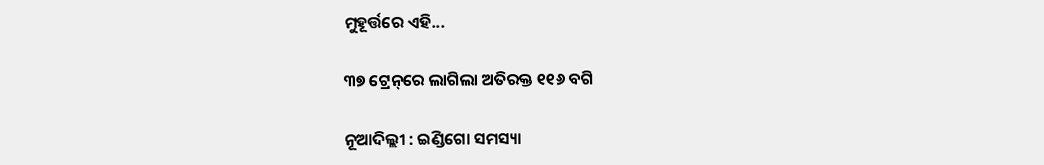ମୁହୂର୍ତ୍ତରେ ଏହି...

୩୭ ଟ୍ରେନ୍‌ରେ ଲାଗିଲା ଅତିରକ୍ତ ୧୧୬ ବଗି

ନୂଆଦିଲ୍ଲୀ : ଇଣ୍ଡିଗୋ ସମସ୍ୟା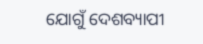ଯୋଗୁଁ ଦେଶବ୍ୟାପୀ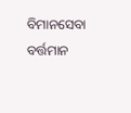ବିମାନସେବା ବର୍ତ୍ତମାନ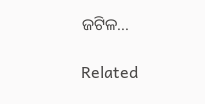ଜଟିଳ...

Related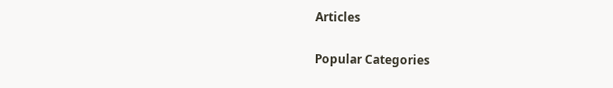Articles

Popular Categories